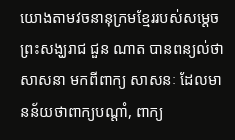យោងតាមវចនានុក្រមខ្មែររបស់សម្តេចព្រះសង្ឃរាជ ជួន ណាត បានពន្យល់ថា សាសនា មកពីពាក្យ សាសនៈ ដែលមានន័យថាពាក្យបណ្តាំ, ពាក្យ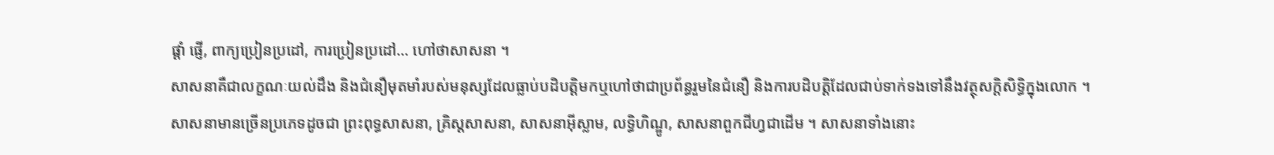ផ្តាំ ផ្ញើ, ពាក្យប្រៀនប្រដៅ, ការប្រៀនប្រដៅ… ហៅថាសាសនា ។
សាសនាគឺជាលក្ខណៈយល់ដឹង និងជំនឿមុតមាំរបស់មនុស្សដែលធ្លាប់បដិបត្តិមកឬហៅថាជាប្រព័ន្ធរួមនៃជំនឿ និងការបដិបត្តិដែលជាប់ទាក់ទងទៅនឹងវត្ថុសក្តិសិទ្ធិក្នុងលោក ។
សាសនាមានច្រើនប្រភេទដូចជា ព្រះពុទ្ធសាសនា, គ្រិស្ដសាសនា, សាសនាអ៊ីស្លាម, លទ្ធិហិណ្ឌូ, សាសនាពួកជីហ្វជាដើម ។ សាសនាទាំងនោះ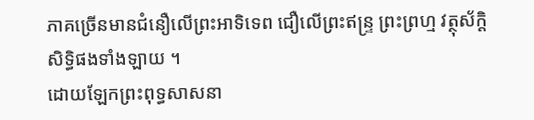ភាគច្រើនមានជំនឿលើព្រះអាទិទេព ជឿលើព្រះឥន្ទ្រ ព្រះព្រហ្ម វត្ថុស័ក្តិសិទ្ធិផងទាំងឡាយ ។
ដោយឡែកព្រះពុទ្ធសាសនា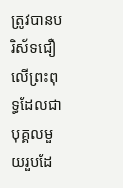ត្រូវបានបរិស័ទជឿលើព្រះពុទ្ធដែលជាបុគ្គលមួយរួបដែ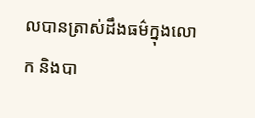លបានត្រាស់ដឹងធម៌ក្នុងលោក និងបា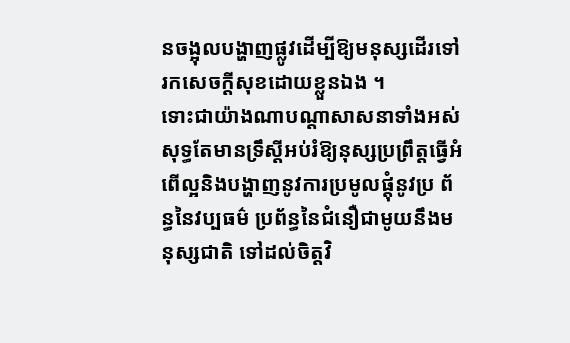នចង្អុលបង្ហាញផ្លូវដើម្បីឱ្យមនុស្សដើរទៅរកសេចក្តីសុខដោយខ្លួនឯង ។
ទោះជាយ៉ាងណាបណ្តាសាសនាទាំងអស់សុទ្ធតែមានទ្រឹស្តីអប់រំឱ្យនុស្សប្រព្រឹត្តធ្វើអំពើល្អនិងបង្ហាញនូវការប្រមូលផ្តុំនូវប្រ ព័ន្ធនៃវប្បធម៌ ប្រព័ន្ធនៃជំនឿជាមូយនឹងមនុស្សជាតិ ទៅដល់ចិត្តវិ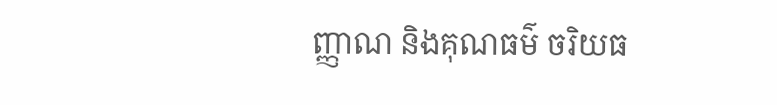ញ្ញាណ និងគុណធម៌ ចរិយធ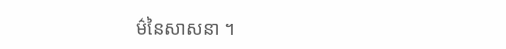ម៌នៃសាសនា ។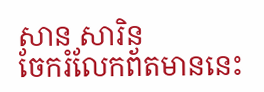សាន សារិន
ចែករំលែកព័តមាននេះ